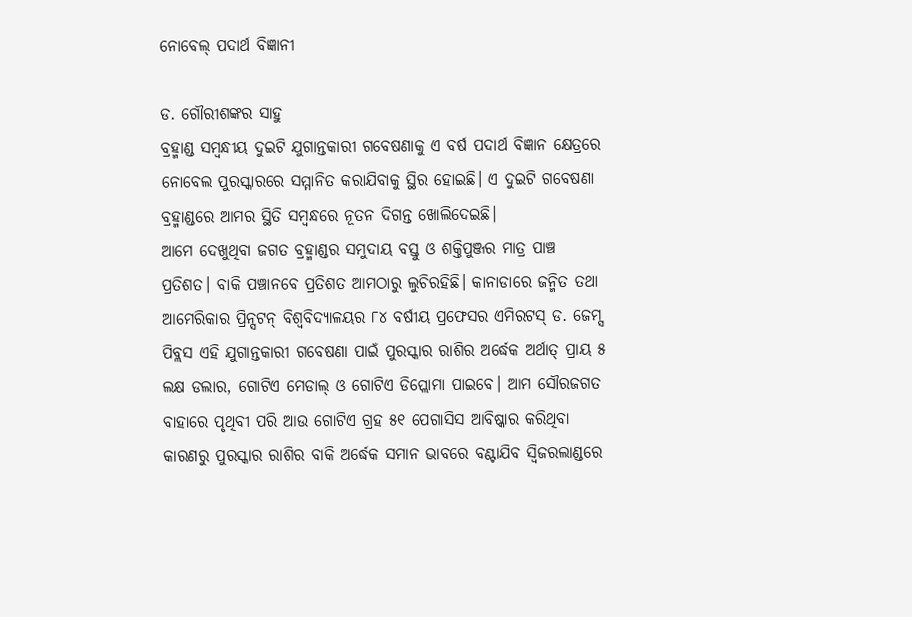ନୋବେଲ୍‌ ପଦାର୍ଥ ବିଜ୍ଞାନୀ

ଡ. ଗୌରୀଶଙ୍କର ସାହୁ
ବ୍ରହ୍ମାଣ୍ଡ ସମ୍ବନ୍ଧୀୟ ଦୁଇଟି ଯୁଗାନ୍ତକାରୀ ଗବେଷଣାକୁ ଏ ବର୍ଷ ପଦାର୍ଥ ବିଜ୍ଞାନ କ୍ଷେତ୍ରରେ ନୋବେଲ ପୁରସ୍କାରରେ ସମ୍ମାନିତ କରାଯିବାକୁ ସ୍ଥିର ହୋଇଛି। ଏ ଦୁଇଟି ଗବେଷଣା ବ୍ରହ୍ମାଣ୍ଡରେ ଆମର ସ୍ଥିତି ସମ୍ବନ୍ଧରେ ନୂତନ ଦିଗନ୍ତ ଖୋଲିଦେଇଛି।
ଆମେ ଦେଖୁଥିବା ଜଗତ ବ୍ରହ୍ମାଣ୍ଡର ସମୁଦାୟ ବସ୍ତୁ ଓ ଶକ୍ତିପୁଞ୍ଜର ମାତ୍ର ପାଞ୍ଚ ପ୍ରତିଶତ। ବାକି ପଞ୍ଚାନବେ ପ୍ରତିଶତ ଆମଠାରୁ ଲୁଚିରହିଛି। କାନାଡାରେ ଜନ୍ମିତ ତଥା ଆମେରିକାର ପ୍ରିନ୍ସଟନ୍‌ ବିଶ୍ୱବିଦ୍ୟାଳୟର ୮୪ ବର୍ଷୀୟ ପ୍ରଫେସର ଏମିରଟସ୍‌ ଡ. ଜେମ୍ସ ପିବ୍ଲସ ଏହି ଯୁଗାନ୍ତକାରୀ ଗବେଷଣା ପାଇଁ ପୁରସ୍କାର ରାଶିର ଅର୍ଦ୍ଧେକ ଅର୍ଥାତ୍‌ ପ୍ରାୟ ୫ ଲକ୍ଷ ଡଲାର, ଗୋଟିଏ ମେଡାଲ୍‌ ଓ ଗୋଟିଏ ଡିପ୍ଲୋମା ପାଇବେ। ଆମ ସୌରଜଗତ ବାହାରେ ପୃଥିବୀ ପରି ଆଉ ଗୋଟିଏ ଗ୍ରହ ୫୧ ପେଗାସିସ ଆବିଷ୍କାର କରିଥିବା କାରଣରୁ ପୁରସ୍କାର ରାଶିର ବାକି ଅର୍ଦ୍ଧେକ ସମାନ ଭାବରେ ବଣ୍ଟାଯିବ ସ୍ବିଜରଲାଣ୍ଡରେ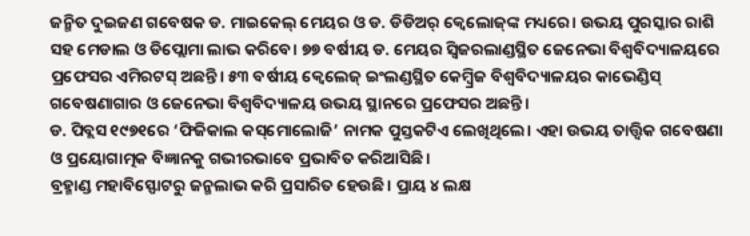ଜନ୍ମିତ ଦୁଇଜଣ ଗବେଷକ ଡ. ମାଇକେଲ୍‌ ମେୟର ଓ ଡ. ଡିଡିଅର୍‌ କ୍ୱେଲୋଜ୍‌ଙ୍କ ମଧ୍ୟରେ। ଉଭୟ ପୁରସ୍କାର ରାଶି ସହ ମେଡାଲ ଓ ଡିପ୍ଲୋମା ଲାଭ କରିବେ। ୭୭ ବର୍ଷୀୟ ଡ. ମେୟର ସ୍ବିଜରଲାଣ୍ଡସ୍ଥିତ ଜେନେଭା ବିଶ୍ୱବିଦ୍ୟାଳୟରେ ପ୍ରଫେସର ଏମିରଟସ୍‌ ଅଛନ୍ତି। ୫୩ ବର୍ଷୀୟ କ୍ୱେଲେଜ୍‌ ଇଂଲଣ୍ଡସ୍ଥିତ କେମ୍ବ୍ରିଜ ବିଶ୍ୱବିଦ୍ୟାଳୟର କାଭେଣ୍ଡିସ୍‌ ଗବେଷଣାଗାର ଓ ଜେନେଭା ବିଶ୍ୱବିଦ୍ୟାଳୟ ଉଭୟ ସ୍ଥାନରେ ପ୍ରଫେସର ଅଛନ୍ତି।
ଡ. ପିବ୍ଲସ ୧୯୭୧ରେ ‘ଫିଜିକାଲ କସ୍‌ମୋଲୋଜି’ ନାମକ ପୁସ୍ତକଟିଏ ଲେଖିଥିଲେ। ଏହା ଉଭୟ ତାତ୍ତ୍ୱିକ ଗବେଷଣା ଓ ପ୍ରୟୋଗାତ୍ମକ ବିଜ୍ଞାନକୁ ଗଭୀରଭାବେ ପ୍ରଭାବିତ କରିଆସିଛି।
ବ୍ରହ୍ମାଣ୍ଡ ମହାବିସ୍ଫୋଟରୁ ଜନ୍ମଲାଭ କରି ପ୍ରସାରିତ ହେଉଛି। ପ୍ରାୟ ୪ ଲକ୍ଷ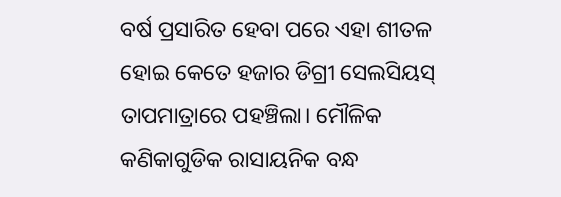ବର୍ଷ ପ୍ରସାରିତ ହେବା ପରେ ଏହା ଶୀତଳ ହୋଇ କେତେ ହଜାର ଡିଗ୍ରୀ ସେଲସିୟସ୍‌ ତାପମାତ୍ରାରେ ପହଞ୍ଚିଲା। ମୌଳିକ କଣିକାଗୁଡିକ ରାସାୟନିକ ବନ୍ଧ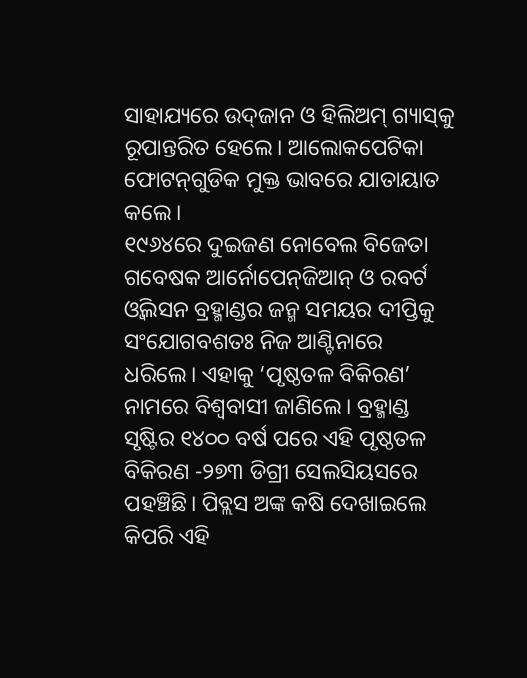ସାହାଯ୍ୟରେ ଉଦ୍‌ଜାନ ଓ ହିଲିଅମ୍‌ ଗ୍ୟାସ୍‌କୁ ରୂପାନ୍ତରିତ ହେଲେ। ଆଲୋକପେଟିକା ଫୋଟନ୍‌ଗୁଡିକ ମୁକ୍ତ ଭାବରେ ଯାତାୟାତ କଲେ।
୧୯୬୪ରେ ଦୁଇଜଣ ନୋବେଲ ବିଜେତା ଗବେଷକ ଆର୍ନୋପେନ୍‌ଜିଆନ୍‌ ଓ ରବର୍ଟ ଓ୍ବିଲସନ ବ୍ରହ୍ମାଣ୍ଡର ଜନ୍ମ ସମୟର ଦୀପ୍ତିକୁ ସଂଯୋଗବଶତଃ ନିଜ ଆଣ୍ଟିନାରେ ଧରିଲେ। ଏହାକୁ ‘ପୃଷ୍ଠତଳ ବିକିରଣ’ ନାମରେ ବିଶ୍ୱବାସୀ ଜାଣିଲେ। ବ୍ରହ୍ମାଣ୍ଡ ସୃଷ୍ଟିର ୧୪୦୦ ବର୍ଷ ପରେ ଏହି ପୃଷ୍ଠତଳ ବିକିରଣ -୨୭୩ ଡିଗ୍ରୀ ସେଲସିୟସରେ ପହଞ୍ଚିଛି। ପିବ୍ଲସ ଅଙ୍କ କଷି ଦେଖାଇଲେ କିପରି ଏହି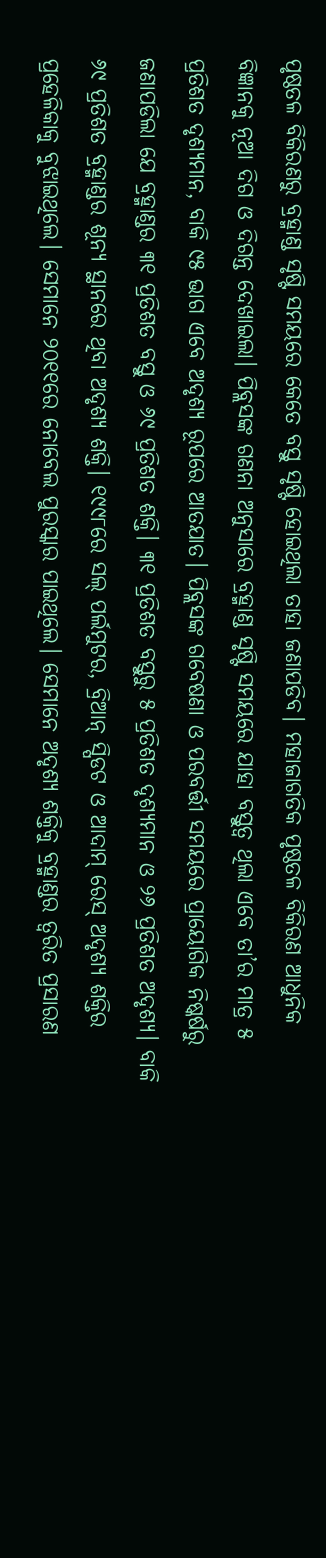ପୃଷ୍ଠତଳ ବିକିରଣରୁ ବ୍ରହ୍ମାଣ୍ଡ ସୃଷ୍ଟି ସମୟରେ କେତେ ବସ୍ତୁ ସୃଷ୍ଟି ହୋଇଥିଲା ତାହା ଜଣାପଡିବ। ମହାଜାଗତିକ ପୃଷ୍ଠତଳ ବିକିରଣ ଆଧୁନିକ ବିଜ୍ଞାନକୁ ନୂଆ ଦିଗ ଓ ଦିଗନ୍ତ ଦେଖାଇଲା। ପିବ୍ଲସଙ୍କ ଗଣନା ଅନୁସାରେ ବ୍ରହ୍ମାଣ୍ଡ ସୃଷ୍ଟି ସମୟରେ ଯାହା ବସ୍ତୁତ୍ୱ ଥିଲା ଏବେ ତା’ର ମାତ୍ର ୫ ପ୍ରତିଶତ ଦୃଶ୍ୟମାନ, ବାକି ୯୫ ଭାଗ ଏବେ ଅଦୃଶ୍ୟ ରୂପରେ ଆତଯାତ। ପିବ୍ଲସଙ୍କ ଗବେଷଣା ଓ ପରବର୍ତ୍ତୀ ସମୟରେ ପ୍ରାୟୋଗିକ ନିଷ୍କର୍ଷରୁ ଜଣାପଡିଲା ଯେ ବ୍ରହ୍ମାଣ୍ଡର ୩୧ ପ୍ରତିଶତ ବସ୍ତୁ ଓ ୬୯ ପ୍ରତିଶତ ଶକ୍ତି। ୩୧ ପ୍ରତିଶତ ବସ୍ତୁରୁ ୫ ପ୍ରତିଶତ ଦୃଶ୍ୟମାନ ଓ ୨୬ ପ୍ରତିଶତ ଅଦୃଶ୍ୟ। ବାକି ୬୯ ପ୍ରତିଶତ ବ୍ରହ୍ମାଣ୍ଡର ଶୂନ୍ୟ ସ୍ଥାନରେ ଥିବା ଅଦୃଶ୍ୟ ଶକ୍ତି। ୧୯୯୮ରେ ସଲ୍‌ ପର୍ଲମୁଟର, ବ୍ରିଆନ୍‌ ସ୍ପିଡଟ ଓ ଆଦାମ୍‌ ରେସ୍‌ ଅଦୃଶ୍ୟ ଶକ୍ତିର ପ୍ରହେଳିକାକୁ ବୁଝାଇଥିଲେ। ସେମାନେ ୨୦୧୧ରେ ନୋବେଲ ପୁରସ୍କାର ପାଇଥିଲେ। ସେମାନେ ଅଦୃଶ୍ୟ ଶକ୍ତିକୁ ବ୍ରହ୍ମାଣ୍ଡର ତ୍ୱରିତ ପ୍ରସାରଣ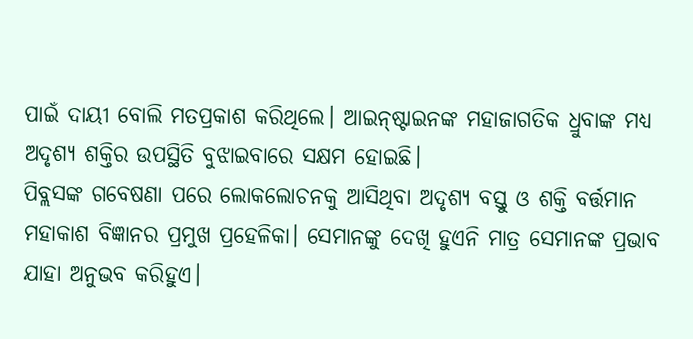ପାଇଁ ଦାୟୀ ବୋଲି ମତପ୍ରକାଶ କରିଥିଲେ। ଆଇନ୍‌ଷ୍ଟାଇନଙ୍କ ମହାଜାଗତିକ ଧ୍ରୁବାଙ୍କ ମଧ୍ୟ ଅଦୃଶ୍ୟ ଶକ୍ତିର ଉପସ୍ଥିତି ବୁଝାଇବାରେ ସକ୍ଷମ ହୋଇଛି।
ପିବ୍ଲସଙ୍କ ଗବେଷଣା ପରେ ଲୋକଲୋଚନକୁ ଆସିଥିବା ଅଦୃଶ୍ୟ ବସ୍ତୁ ଓ ଶକ୍ତି ବର୍ତ୍ତମାନ ମହାକାଶ ବିଜ୍ଞାନର ପ୍ରମୁଖ ପ୍ରହେଳିକା। ସେମାନଙ୍କୁ ଦେଖି ହୁଏନି ମାତ୍ର ସେମାନଙ୍କ ପ୍ରଭାବ ଯାହା ଅନୁଭବ କରିହୁଏ।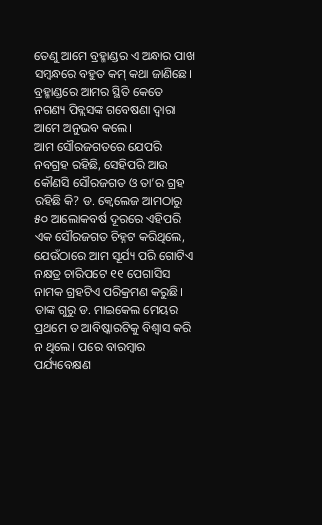ତେଣୁ ଆମେ ବ୍ରହ୍ମାଣ୍ଡର ଏ ଅନ୍ଧାର ପାଖ ସମ୍ବନ୍ଧରେ ବହୁତ କମ୍‌ କଥା ଜାଣିଛେ। ବ୍ରହ୍ମାଣ୍ଡରେ ଆମର ସ୍ଥିତି କେତେ ନଗଣ୍ୟ ପିବ୍ଲସଙ୍କ ଗବେଷଣା ଦ୍ୱାରା ଆମେ ଅନୁଭବ କଲେ।
ଆମ ସୌରଜଗତରେ ଯେପରି ନବଗ୍ରହ ରହିଛି, ସେହିପରି ଆଉ କୌଣସି ସୌରଜଗତ ଓ ତା’ର ଗ୍ରହ ରହିଛି କି? ଡ. କ୍ୱେଲେଜ ଆମଠାରୁ ୫୦ ଆଲୋକବର୍ଷ ଦୂରରେ ଏହିପରି ଏକ ସୌରଜଗତ ଚିହ୍ନଟ କରିଥିଲେ, ଯେଉଁଠାରେ ଆମ ସୂର୍ଯ୍ୟ ପରି ଗୋଟିଏ ନକ୍ଷତ୍ର ଚାରିପଟେ ୧୧ ପେଗାସିସ ନାମକ ଗ୍ରହଟିଏ ପରିକ୍ରମଣ କରୁଛି। ତାଙ୍କ ଗୁରୁ ଡ. ମାଇକେଲ ମେୟର ପ୍ରଥମେ ତ ଆବିଷ୍କାରଟିକୁ ବିଶ୍ୱାସ କରି ନ ଥିଲେ। ପରେ ବାରମ୍ବାର ପର୍ଯ୍ୟବେକ୍ଷଣ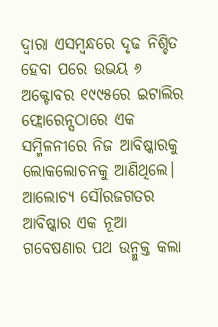ଦ୍ୱାରା ଏସମ୍ବନ୍ଧରେ ଦୃଢ ନିଶ୍ଚିତ ହେବା ପରେ ଉଭୟ ୬ ଅକ୍ଟୋବର ୧୯୯୫ରେ ଇଟାଲିର ଫ୍ଲୋରେନ୍ସଠାରେ ଏକ ସମ୍ମିଳନୀରେ ନିଜ ଆବିଷ୍କାରକୁ ଲୋକଲୋଚନକୁ ଆଣିଥିଲେ।
ଆଲୋଚ୍ୟ ସୌରଜଗତର ଆବିଷ୍କାର ଏକ ନୂଆ ଗବେଷଣାର ପଥ ଉନ୍ମୁକ୍ତ କଲା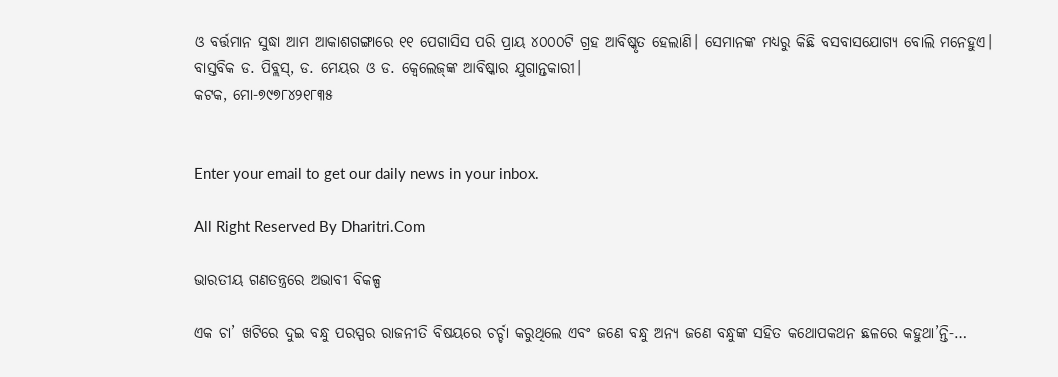ଓ ବର୍ତ୍ତମାନ ସୁଦ୍ଧା ଆମ ଆକାଶଗଙ୍ଗାରେ ୧୧ ପେଗାସିସ ପରି ପ୍ରାୟ ୪୦୦୦ଟି ଗ୍ରହ ଆବିଷ୍କୃତ ହେଲାଣି। ସେମାନଙ୍କ ମଧ୍ୟରୁ କିଛି ବସବାସଯୋଗ୍ୟ ବୋଲି ମନେହୁଏ। ବାସ୍ତବିକ ଡ. ପିବ୍ଲସ୍‌, ଡ. ମେୟର ଓ ଡ. କ୍ୱେଲେଜ୍‌ଙ୍କ ଆବିଷ୍କାର ଯୁଗାନ୍ତକାରୀ।
କଟକ, ମୋ-୭୯୭୮୪୨୧୮୩୫


Enter your email to get our daily news in your inbox.

All Right Reserved By Dharitri.Com

ଭାରତୀୟ ଗଣତନ୍ତ୍ରରେ ଅଭାବୀ ବିକଳ୍ପ

ଏକ ଚା’ ଖଟିରେ ଦୁଇ ବନ୍ଧୁ ପରସ୍ପର ରାଜନୀତି ବିଷୟରେ ଚର୍ଚ୍ଚା କରୁଥିଲେ ଏବଂ ଜଣେ ବନ୍ଧୁ ଅନ୍ୟ ଜଣେ ବନ୍ଧୁଙ୍କ ସହିତ କଥୋପକଥନ ଛଳରେ କହୁଥା’ନ୍ତି-…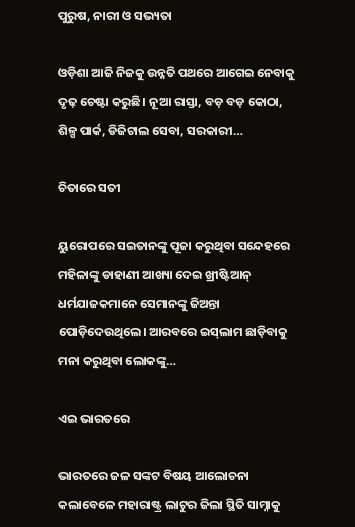ପୁରୁଷ, ନାରୀ ଓ ସଭ୍ୟତା

ଓଡ଼ିଶା ଆଜି ନିଜକୁ ଉନ୍ନତି ପଥରେ ଆଗେଇ ନେବାକୁ ଦୃଢ଼ ଚେଷ୍ଟା କରୁଛି। ନୂଆ ରାସ୍ତା, ବଡ଼ ବଡ଼ କୋଠା, ଶିଳ୍ପ ପାର୍କ, ଡିଜିଟାଲ ସେବା, ସରକାରୀ…

ଚିତାରେ ସତୀ

ୟୁରୋପରେ ସଇତାନଙ୍କୁ ପୂଜା କରୁଥିବା ସନ୍ଦେହରେ ମହିଳାଙ୍କୁ ଡାହାଣୀ ଆଖ୍ୟା ଦେଇ ଖ୍ରୀଷ୍ଟିଆନ୍‌ ଧର୍ମଯାଜକମାନେ ସେମାନଙ୍କୁ ଜିଅନ୍ତା ପୋଡ଼ିଦେଉଥିଲେ। ଆରବରେ ଇସ୍‌ଲାମ ଛାଡ଼ିବାକୁ ମନା କରୁଥିବା ଲୋକଙ୍କୁ…

ଏଇ ଭାରତରେ

ଭାରତରେ ଜଳ ସଙ୍କଟ ବିଷୟ ଆଲୋଚନା କଲାବେଳେ ମହାରାଷ୍ଟ୍ର ଲାଟୁର ଜିଲା ସ୍ଥିତି ସାମ୍ନାକୁ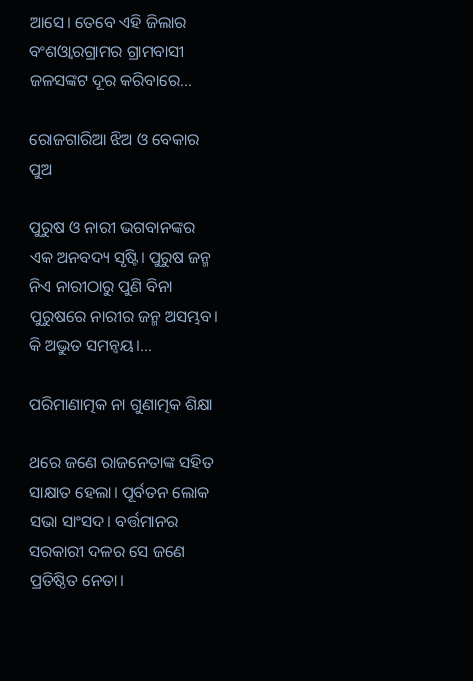ଆସେ। ତେବେ ଏହି ଜିଲାର ବଂଶଓ୍ବାରଗ୍ରାମର ଗ୍ରାମବାସୀ ଜଳସଙ୍କଟ ଦୂର କରିବାରେ…

ରୋଜଗାରିଆ ଝିଅ ଓ ବେକାର ପୁଅ

ପୁରୁଷ ଓ ନାରୀ ଭଗବାନଙ୍କର ଏକ ଅନବଦ୍ୟ ସୃଷ୍ଟି। ପୁରୁଷ ଜନ୍ମ ନିଏ ନାରୀଠାରୁ ପୁଣି ବିନା ପୁରୁଷରେ ନାରୀର ଜନ୍ମ ଅସମ୍ଭବ। କି ଅଦ୍ଭୁତ ସମନ୍ବୟ।…

ପରିମାଣାତ୍ମକ ନା ଗୁଣାତ୍ମକ ଶିକ୍ଷା

ଥରେ ଜଣେ ରାଜନେତାଙ୍କ ସହିତ ସାକ୍ଷାତ ହେଲା। ପୂର୍ବତନ ଲୋକ ସଭା ସାଂସଦ। ବର୍ତ୍ତମାନର ସରକାରୀ ଦଳର ସେ ଜଣେ ପ୍ରତିଷ୍ଠିତ ନେତା।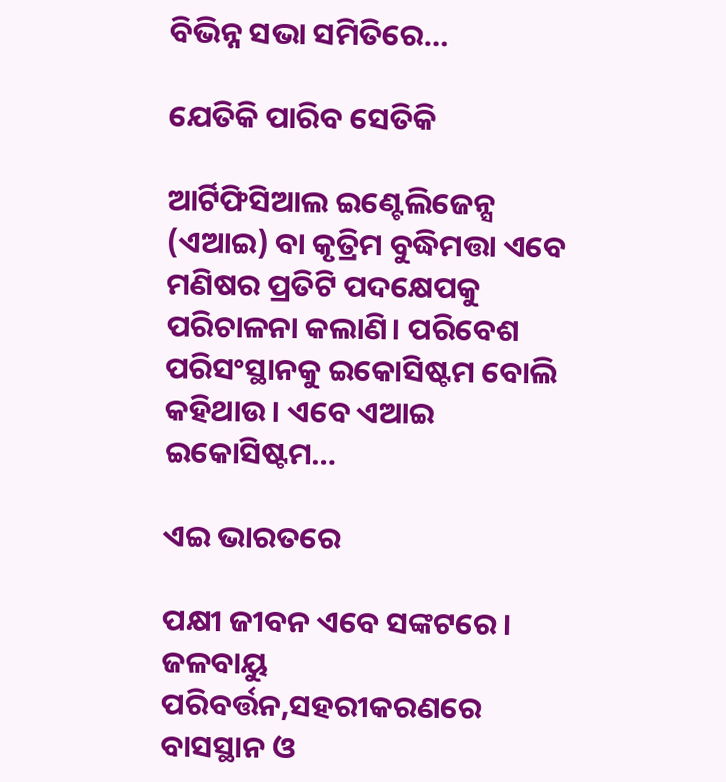ବିଭିନ୍ନ ସଭା ସମିତିରେ…

ଯେତିକି ପାରିବ ସେତିକି

ଆର୍ଟିଫିସିଆଲ ଇଣ୍ଟେଲିଜେନ୍ସ (ଏଆଇ) ବା କୃତ୍ରିମ ବୁଦ୍ଧିମତ୍ତା ଏବେ ମଣିଷର ପ୍ରତିଟି ପଦକ୍ଷେପକୁ ପରିଚାଳନା କଲାଣି। ପରିବେଶ ପରିସଂସ୍ଥାନକୁ ଇକୋସିଷ୍ଟମ ବୋଲି କହିଥାଉ। ଏବେ ଏଆଇ ଇକୋସିଷ୍ଟମ…

ଏଇ ଭାରତରେ

ପକ୍ଷୀ ଜୀବନ ଏବେ ସଙ୍କଟରେ। ଜଳବାୟୁ ପରିବର୍ତ୍ତନ,ସହରୀକରଣରେ ବାସସ୍ଥାନ ଓ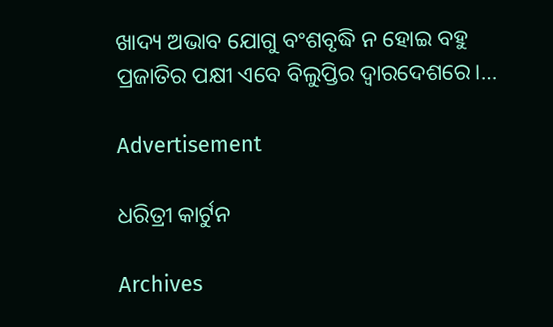ଖାଦ୍ୟ ଅଭାବ ଯୋଗୁ ବଂଶବୃଦ୍ଧି ନ ହୋଇ ବହୁ ପ୍ରଜାତିର ପକ୍ଷୀ ଏବେ ବିଲୁପ୍ତିର ଦ୍ୱାରଦେଶରେ।…

Advertisement

ଧରିତ୍ରୀ କାର୍ଟୁନ

Archives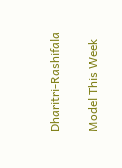Dharitri-Rashifala

Model This Week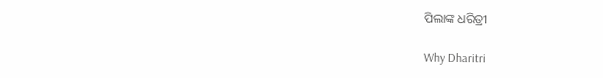ପିଲାଙ୍କ ଧରିତ୍ରୀ

Why Dharitri